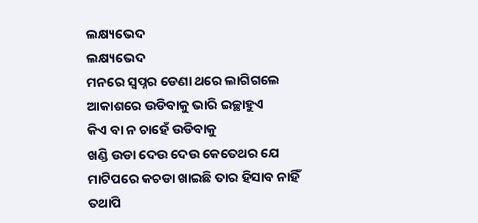ଲକ୍ଷ୍ୟଭେଦ
ଲକ୍ଷ୍ୟଭେଦ
ମନରେ ସ୍ଵପ୍ନର ଡେଣା ଥରେ ଲାଗିଗଲେ
ଆକାଶରେ ଉଡିବାକୁ ଭାରି ଇଚ୍ଛାହୁଏ
କିଏ ବା ନ ଚାହେଁ ଉଡିବାକୁ
ଖଣ୍ଡି ଉଡା ଦେଉ ଦେଉ କେତେଥର ଯେ
ମାଟିପରେ କଚଡା ଖାଇଛି ତାର ହିସାବ ନାହିଁ
ତଥାପି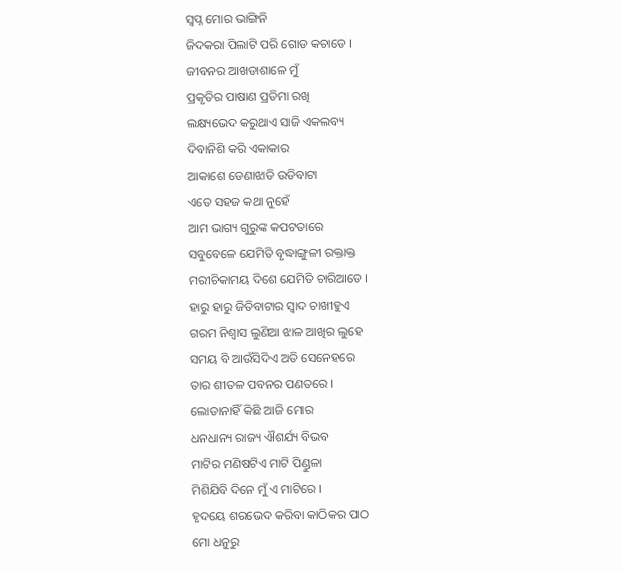ସ୍ଵପ୍ନ ମୋର ଭାଙ୍ଗିନି
ଜିଦକରା ପିଲାଟି ପରି ଗୋଡ କଚାଡେ ।
ଜୀବନର ଆଖଡାଶାଳେ ମୁଁ
ପ୍ରକୃତିର ପାଷାଣ ପ୍ରତିମା ରଖି
ଲକ୍ଷ୍ୟଭେଦ କରୁଥାଏ ସାଜି ଏକଲବ୍ୟ
ଦିବାନିଶି କରି ଏକାକାର
ଆକାଶେ ଡେଣାଝାଡି ଉଡିବାଟା
ଏତେ ସହଜ କଥା ନୁହେଁ
ଆମ ଭାଗ୍ୟ ଗୁରୁଙ୍କ କପଟତାରେ
ସବୁବେଳେ ଯେମିତି ବୃଦ୍ଧାଙ୍ଗୁଳୀ ରକ୍ତାକ୍ତ
ମରୀଚିକାମୟ ଦିଶେ ଯେମିତି ଚାରିଆଡେ ।
ହାରୁ ହାରୁ ଜିତିବାଟାର ସ୍ଵାଦ ଚାଖୀହୁଏ
ଗରମ ନିଶ୍ଵାସ ଲୁଣିଆ ଝାଳ ଆଖିର ଲୁହେ
ସମୟ ବି ଆଉଁସିଦିଏ ଅତି ସେନେହରେ
ତାର ଶୀତଳ ପବନର ପଣତରେ ।
ଲୋଡାନାହିଁ କିଛି ଆଜି ମୋର
ଧନଧାନ୍ୟ ରାଜ୍ୟ ଐଶର୍ଯ୍ୟ ବିଭବ
ମାଟିର ମଣିଷଟିଏ ମାଟି ପିଣ୍ଡୁଳା
ମିଶିଯିବି ଦିନେ ମୁଁ ଏ ମାଟିରେ ।
ହୃଦୟେ ଶରଭେଦ କରିବା କାଠିକର ପାଠ
ମୋ ଧନୁରୁ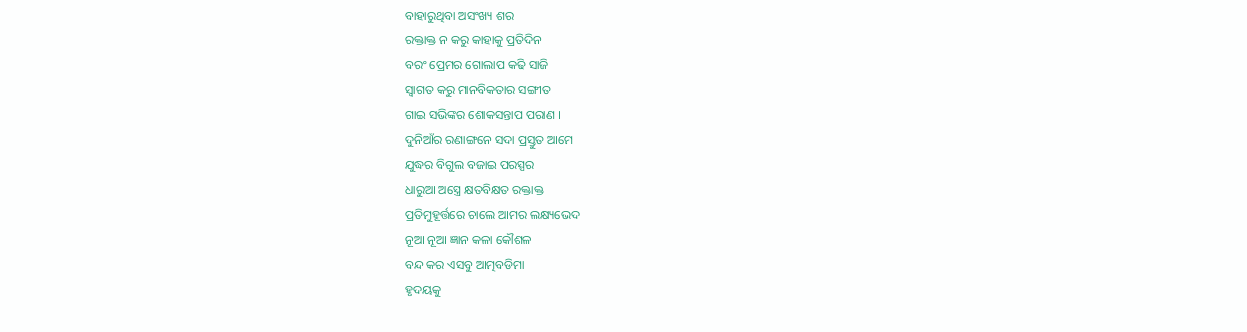ବାହାରୁଥିବା ଅସଂଖ୍ୟ ଶର
ରକ୍ତାକ୍ତ ନ କରୁ କାହାକୁ ପ୍ରତିଦିନ
ବରଂ ପ୍ରେମର ଗୋଲାପ କଢି ସାଜି
ସ୍ଵାଗତ କରୁ ମାନବିକତାର ସଙ୍ଗୀତ
ଗାଇ ସଭିଙ୍କର ଶୋକସନ୍ତାପ ପରାଣ ।
ଦୁନିଆଁର ରଣାଙ୍ଗନେ ସଦା ପ୍ରସ୍ତୁତ ଆମେ
ଯୁଦ୍ଧର ବିଗୁଲ ବଜାଇ ପରସ୍ପର
ଧାରୁଆ ଅସ୍ତ୍ରେ କ୍ଷତବିକ୍ଷତ ରକ୍ତାକ୍ତ
ପ୍ରତିମୁହୂର୍ତ୍ତରେ ଚାଲେ ଆମର ଲକ୍ଷ୍ୟଭେଦ
ନୂଆ ନୂଆ ଜ୍ଞାନ କଳା କୌଶଳ
ବନ୍ଦ କର ଏସବୁ ଆତ୍ମବଡିମା
ହୃଦୟକୁ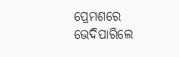ପ୍ରେମଶରେ ଭେଦିପାରିଲେ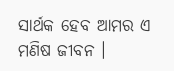ସାର୍ଥକ ହେବ ଆମର ଏ ମଣିଷ ଜୀବନ ।